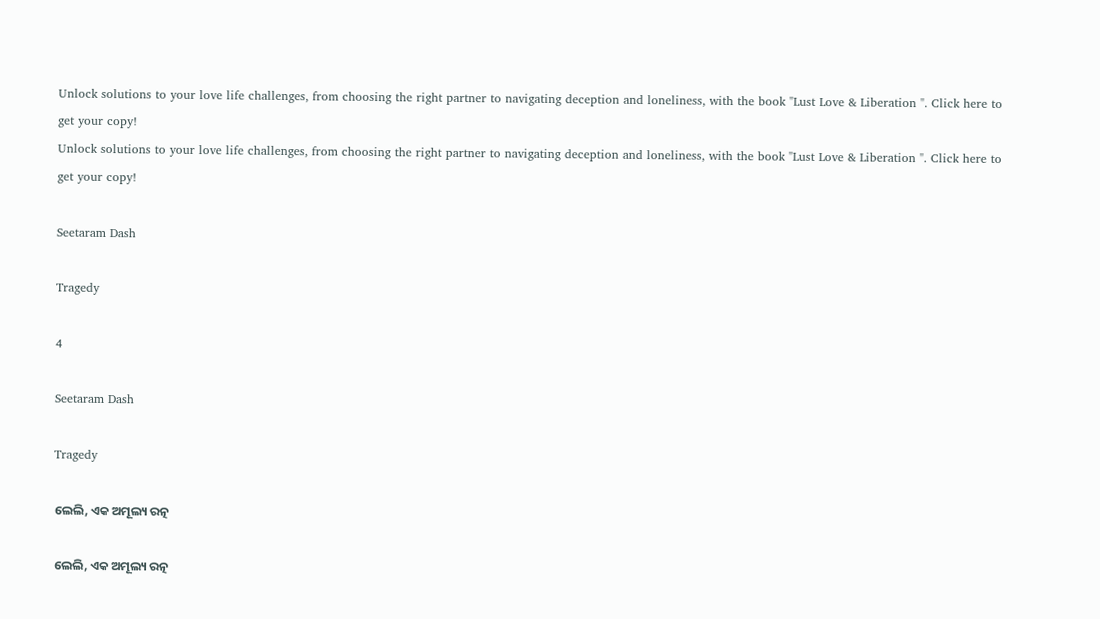Unlock solutions to your love life challenges, from choosing the right partner to navigating deception and loneliness, with the book "Lust Love & Liberation ". Click here to get your copy!
Unlock solutions to your love life challenges, from choosing the right partner to navigating deception and loneliness, with the book "Lust Love & Liberation ". Click here to get your copy!

Seetaram Dash

Tragedy

4

Seetaram Dash

Tragedy

ଲେଲି, ଏକ ଅମୂଲ୍ୟ ରତ୍ନ

ଲେଲି, ଏକ ଅମୂଲ୍ୟ ରତ୍ନ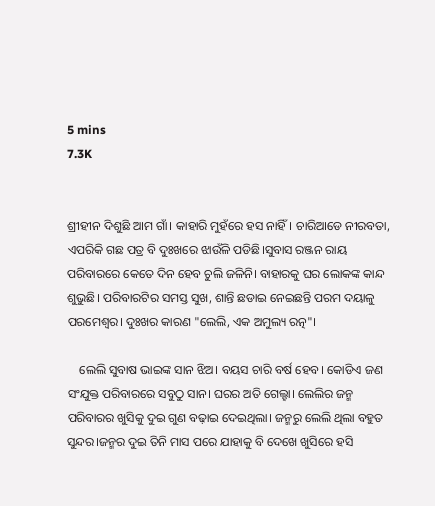5 mins
7.3K


ଶ୍ରୀହୀନ ଦିଶୁଛି ଆମ ଗାଁ। କାହାରି ମୁହଁରେ ହସ ନାହିଁ। ଚାରିଆଡେ ନୀରବତା, ଏପରିକି ଗଛ ପତ୍ର ବି ଦୁଃଖରେ ଝାଉଁଳି ପଡିଛି।ସୁବାସ ରଞ୍ଜନ ରାୟ ପରିବାରରେ କେତେ ଦିନ ହେବ ଚୁଲି ଜଳିନି। ବାହାରକୁ ଘର ଲୋକଙ୍କ କାନ୍ଦ ଶୁଭୁଛି। ପରିବାରଟିର ସମସ୍ତ ସୁଖ, ଶାନ୍ତି ଛଡାଇ ନେଇଛନ୍ତି ପରମ ଦୟାଳୁ ପରମେଶ୍ବର। ଦୁଃଖର କାରଣ "ଲେଲି, ଏକ ଅମୁଲ୍ୟ ରତ୍ନ"।

    ଲେଲି ସୁବାଷ ଭାଇଙ୍କ ସାନ ଝିଅ। ବୟସ ଚାରି ବର୍ଷ ହେବ। କୋଡିଏ ଜଣ ସଂଯୁକ୍ତ ପରିବାରରେ ସବୁଠୁ ସାନ। ଘରର ଅତି ଗେଲ୍ହା। ଲେଲିର ଜନ୍ମ ପରିବାରର ଖୁସିକୁ ଦୁଇ ଗୁଣ ବଢ଼ାଇ ଦେଇଥିଲା। ଜନ୍ମରୁ ଲେଲି ଥିଲା ବହୁତ ସୁନ୍ଦର।ଜନ୍ମର ଦୁଇ ତିନି ମାସ ପରେ ଯାହାକୁ ବି ଦେଖେ ଖୁସିରେ ହସି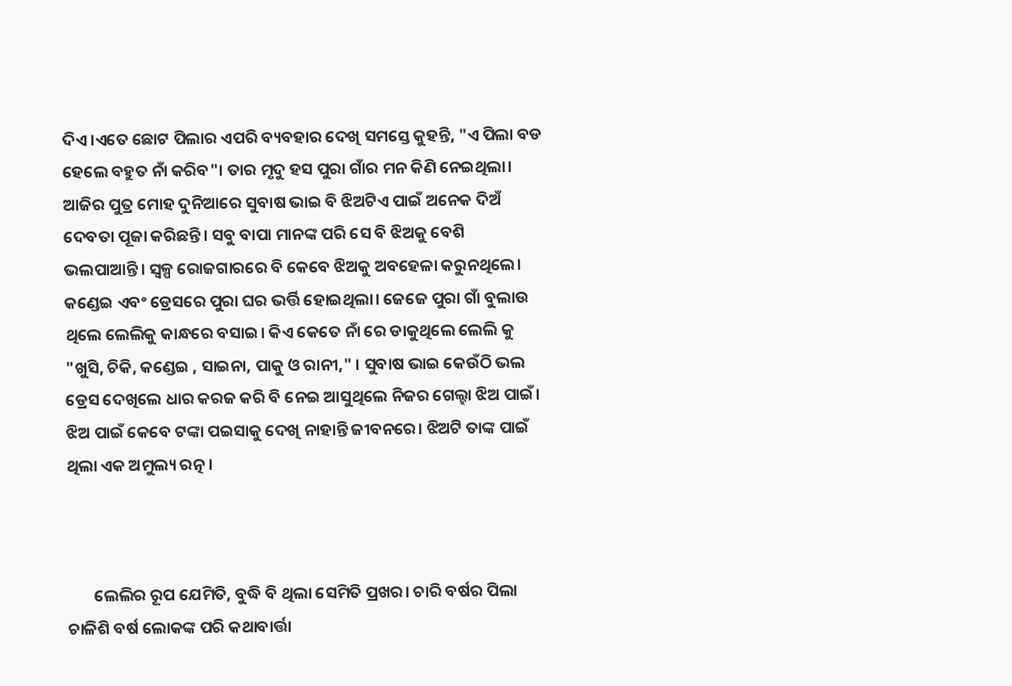ଦିଏ।ଏତେ ଛୋଟ ପିଲାର ଏପରି ବ୍ୟବହାର ଦେଖି ସମସ୍ତେ କୁହନ୍ତି, "ଏ ପିଲା ବଡ ହେଲେ ବହୁତ ନାଁ କରିବ"। ତାର ମୃଦୁ ହସ ପୁରା ଗାଁର ମନ କିଣି ନେଇଥିଲା। ଆଜିର ପୁତ୍ର ମୋହ ଦୁନିଆରେ ସୁବାଷ ଭାଇ ବି ଝିଅଟିଏ ପାଇଁ ଅନେକ ଦିଅଁ ଦେବତା ପୂଜା କରିଛନ୍ତି। ସବୁ ବାପା ମାନଙ୍କ ପରି ସେ ବି ଝିଅକୁ ବେଶି ଭଲପାଆନ୍ତି। ସ୍ୱଳ୍ପ ରୋଜଗାରରେ ବି କେବେ ଝିଅକୁ ଅବହେଳା କରୁନଥିଲେ। କଣ୍ଡେଇ ଏବଂ ଡ୍ରେସରେ ପୁରା ଘର ଭର୍ତ୍ତି ହୋଇଥିଲା। ଜେଜେ ପୁରା ଗାଁ ବୁଲାଉ ଥିଲେ ଲେଲିକୁ କାନ୍ଧରେ ବସାଇ। କିଏ କେତେ ନାଁ ରେ ଡାକୁଥିଲେ ଲେଲି କୁ "ଖୁସି, ଚିକି, କଣ୍ଡେଇ , ସାଇନା, ପାକୁ ଓ ରାନୀ," । ସୁବାଷ ଭାଇ କେଉଁଠି ଭଲ ଡ୍ରେସ ଦେଖିଲେ ଧାର କରଜ କରି ବି ନେଇ ଆସୁଥିଲେ ନିଜର ଗେଲ୍ହା ଝିଅ ପାଇଁ। ଝିଅ ପାଇଁ କେବେ ଟଙ୍କା ପଇସାକୁ ଦେଖି ନାହାନ୍ତି ଜୀବନରେ। ଝିଅଟି ତାଙ୍କ ପାଇଁ ଥିଲା ଏକ ଅମୁଲ୍ୟ ରତ୍ନ।



       ଲେଲିର ରୂପ ଯେମିତି, ବୁଦ୍ଧି ବି ଥିଲା ସେମିତି ପ୍ରଖର। ଚାରି ବର୍ଷର ପିଲା ଚାଳିଶି ବର୍ଷ ଲୋକଙ୍କ ପରି କଥାବାର୍ତ୍ତା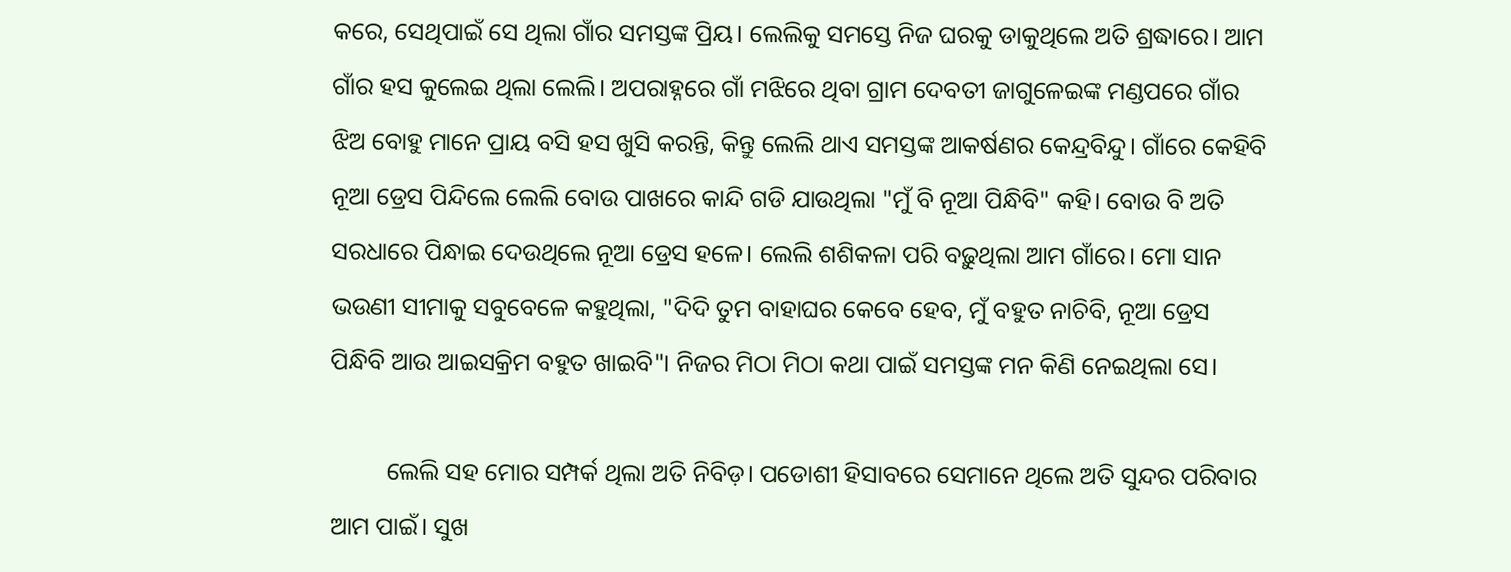କରେ, ସେଥିପାଇଁ ସେ ଥିଲା ଗାଁର ସମସ୍ତଙ୍କ ପ୍ରିୟ। ଲେଲିକୁ ସମସ୍ତେ ନିଜ ଘରକୁ ଡାକୁଥିଲେ ଅତି ଶ୍ରଦ୍ଧାରେ। ଆମ ଗାଁର ହସ କୁଲେଇ ଥିଲା ଲେଲି। ଅପରାହ୍ନରେ ଗାଁ ମଝିରେ ଥିବା ଗ୍ରାମ ଦେବତୀ ଜାଗୁଳେଇଙ୍କ ମଣ୍ଡପରେ ଗାଁର ଝିଅ ବୋହୁ ମାନେ ପ୍ରାୟ ବସି ହସ ଖୁସି କରନ୍ତି, କିନ୍ତୁ ଲେଲି ଥାଏ ସମସ୍ତଙ୍କ ଆକର୍ଷଣର କେନ୍ଦ୍ରବିନ୍ଦୁ। ଗାଁରେ କେହିବି ନୂଆ ଡ୍ରେସ ପିନ୍ଦିଲେ ଲେଲି ବୋଉ ପାଖରେ କାନ୍ଦି ଗଡି ଯାଉଥିଲା "ମୁଁ ବି ନୂଆ ପିନ୍ଧିବି" କହି। ବୋଉ ବି ଅତି ସରଧାରେ ପିନ୍ଧାଇ ଦେଉଥିଲେ ନୂଆ ଡ୍ରେସ ହଳେ। ଲେଲି ଶଶିକଳା ପରି ବଢ଼ୁଥିଲା ଆମ ଗାଁରେ। ମୋ ସାନ ଭଉଣୀ ସୀମାକୁ ସବୁବେଳେ କହୁଥିଲା, "ଦିଦି ତୁମ ବାହାଘର କେବେ ହେବ, ମୁଁ ବହୁତ ନାଚିବି, ନୂଆ ଡ୍ରେସ ପିନ୍ଧିବି ଆଉ ଆଇସକ୍ରିମ ବହୁତ ଖାଇବି"। ନିଜର ମିଠା ମିଠା କଥା ପାଇଁ ସମସ୍ତଙ୍କ ମନ କିଣି ନେଇଥିଲା ସେ।

         ଲେଲି ସହ ମୋର ସମ୍ପର୍କ ଥିଲା ଅତି ନିବିଡ଼। ପଡୋଶୀ ହିସାବରେ ସେମାନେ ଥିଲେ ଅତି ସୁନ୍ଦର ପରିବାର ଆମ ପାଇଁ। ସୁଖ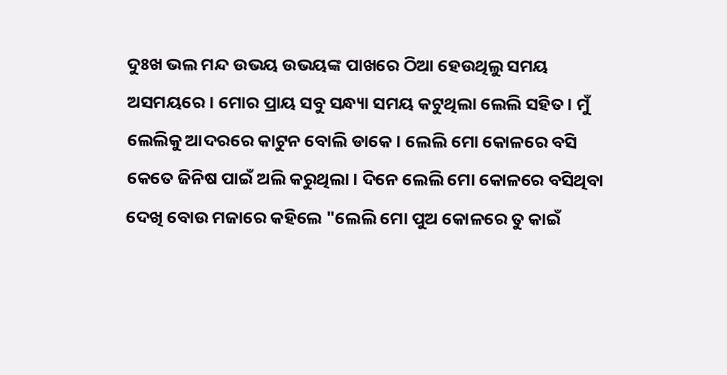ଦୁଃଖ ଭଲ ମନ୍ଦ ଉଭୟ ଉଭୟଙ୍କ ପାଖରେ ଠିଆ ହେଉଥିଲୁ ସମୟ ଅସମୟରେ। ମୋର ପ୍ରାୟ ସବୁ ସନ୍ଧ୍ୟା ସମୟ କଟୁଥିଲା ଲେଲି ସହିତ। ମୁଁ ଲେଲିକୁ ଆଦରରେ କାଟୁନ ବୋଲି ଡାକେ। ଲେଲି ମୋ କୋଳରେ ବସି କେତେ ଜିନିଷ ପାଇଁ ଅଲି କରୁଥିଲା। ଦିନେ ଲେଲି ମୋ କୋଳରେ ବସିଥିବା ଦେଖି ବୋଉ ମଜାରେ କହିଲେ "ଲେଲି ମୋ ପୁଅ କୋଳରେ ତୁ କାଇଁ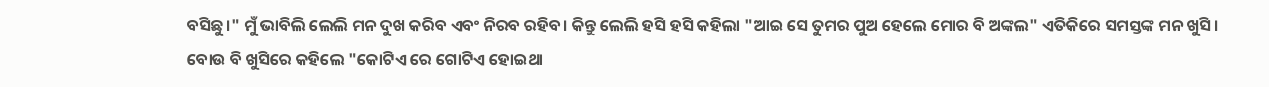ବସିଛୁ।" ମୁଁ ଭାବିଲି ଲେଲି ମନ ଦୁଖ କରିବ ଏବଂ ନିରବ ରହିବ। କିନ୍ତୁ ଲେଲି ହସି ହସି କହିଲା "ଆଇ ସେ ତୁମର ପୁଅ ହେଲେ ମୋର ବି ଅଙ୍କଲ" ଏତିକିରେ ସମସ୍ତଙ୍କ ମନ ଖୁସି। ବୋଉ ବି ଖୁସିରେ କହିଲେ "କୋଟିଏ ରେ ଗୋଟିଏ ହୋଇଥା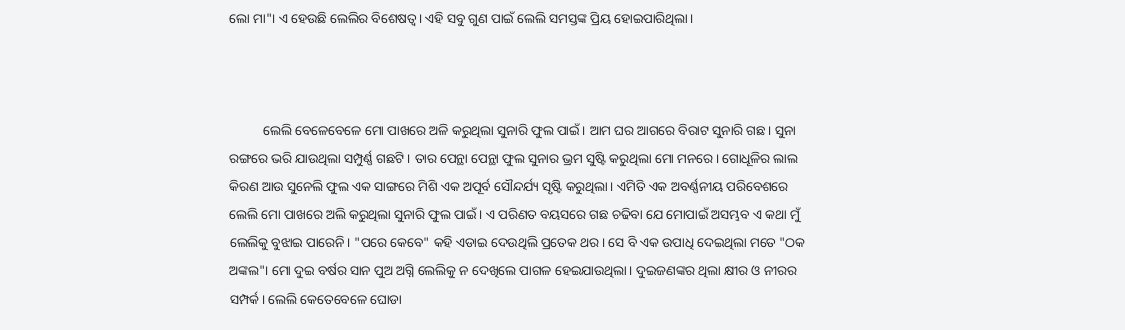ଲୋ ମା"। ଏ ହେଉଛି ଲେଲିର ବିଶେଷତ୍ୱ। ଏହି ସବୁ ଗୁଣ ପାଇଁ ଲେଲି ସମସ୍ତଙ୍କ ପ୍ରିୟ ହୋଇପାରିଥିଲା।



          ଲେଲି ବେଳେବେଳେ ମୋ ପାଖରେ ଅଳି କରୁଥିଲା ସୁନାରି ଫୁଲ ପାଇଁ। ଆମ ଘର ଆଗରେ ବିରାଟ ସୁନାରି ଗଛ। ସୁନା ରଙ୍ଗରେ ଭରି ଯାଉଥିଲା ସମ୍ପୁର୍ଣ୍ଣ ଗଛଟି। ତାର ପେନ୍ଥା ପେନ୍ଥା ଫୁଲ ସୁନାର ଭ୍ରମ ସୁଷ୍ଟି କରୁଥିଲା ମୋ ମନରେ। ଗୋଧୂଳିର ଲାଲ କିରଣ ଆଉ ସୁନେଲି ଫୁଲ ଏକ ସାଙ୍ଗରେ ମିଶି ଏକ ଅପୂର୍ବ ସୌନ୍ଦର୍ଯ୍ୟ ସୃଷ୍ଟି କରୁଥିଲା। ଏମିତି ଏକ ଅବର୍ଣ୍ଣନୀୟ ପରିବେଶରେ ଲେଲି ମୋ ପାଖରେ ଅଲି କରୁଥିଲା ସୁନାରି ଫୁଲ ପାଇଁ। ଏ ପରିଣତ ବୟସରେ ଗଛ ଚଢିବା ଯେ ମୋପାଇଁ ଅସମ୍ଭବ ଏ କଥା ମୁଁ ଲେଲିକୁ ବୁଝାଇ ପାରେନି। "ପରେ କେବେ" କହି ଏଡାଇ ଦେଉଥିଲି ପ୍ରତେକ ଥର। ସେ ବି ଏକ ଉପାଧି ଦେଇଥିଲା ମତେ "ଠକ ଅଙ୍କଲ"। ମୋ ଦୁଇ ବର୍ଷର ସାନ ପୁଅ ଅଗ୍ନି ଲେଲିକୁ ନ ଦେଖିଲେ ପାଗଳ ହେଇଯାଉଥିଲା। ଦୁଇଜଣଙ୍କର ଥିଲା କ୍ଷୀର ଓ ନୀରର ସମ୍ପର୍କ। ଲେଲି କେତେବେଳେ ଘୋଡା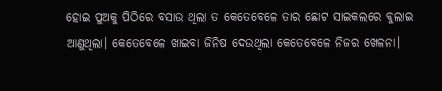ହୋଇ ପୁଅକୁ ପିଠିରେ ବସାଉ ଥିଲା ତ କେତେବେଳେ ତାର ଛୋଟ ସାଇକଲରେ ବୁଲାଇ ଆଣୁଥିଲା। କେତେବେଳେ ଖାଇବା ଜିନିଷ ଦେଉଥିଲା କେତେବେଳେ ନିଜର ଖେଳନା।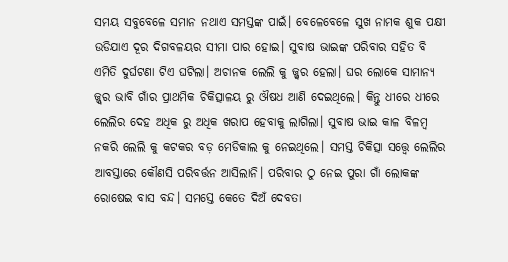ସମୟ ସବୁବେଳେ ସମାନ ନଥାଏ ସମସ୍ତଙ୍କ ପାଇଁ। ବେଳେବେଳେ ସୁଖ ନାମକ ଶୁକ ପକ୍ଷୀ ଉଡିଯାଏ ଦୂର ଦିଗବଳୟର ସୀମା ପାର ହୋଇ। ସୁବାଷ ଭାଇଙ୍କ ପରିବାର ସହିତ ବି ଏମିତି ଦୁର୍ଘଟଣା ଟିଏ ଘଟିଲା। ଅଚାନକ ଲେଲି କୁ ଜ୍ଜ୍ୱର ହେଲା। ଘର ଲୋକେ ସାମାନ୍ୟ ଜ୍ଜ୍ୱର ଭାବି ଗାଁର ପ୍ରାଥମିକ ଚିକିତ୍ସାଳୟ ରୁ ଔଷଧ ଆଣି ଦେଇଥିଲେ। କିନ୍ତୁ ଧୀରେ ଧୀରେ ଲେଲିର ଦେହ ଅଧିକ ରୁ ଅଧିକ ଖରାପ ହେବାକୁ ଲାଗିଲା। ସୁବାଷ ଭାଇ କାଳ ବିଳମ୍ବ ନକରି ଲେଲି କୁ କଟକର ବଡ଼ ମେଡିକାଲ କୁ ନେଇଥିଲେ। ସମସ୍ତ ଚିକିତ୍ସା ସତ୍ତ୍ୱେ ଲେଲିର ଆବସ୍ତାରେ କୌଣସି ପରିବର୍ତ୍ତନ ଆସିଲାନି। ପରିବାର ଠୁ ନେଇ ପୁରା ଗାଁ ଲୋକଙ୍କ ରୋଷେଇ ବାସ ବନ୍ଦ। ସମସ୍ତେ କେତେ ଦିଅଁ ଦେବତା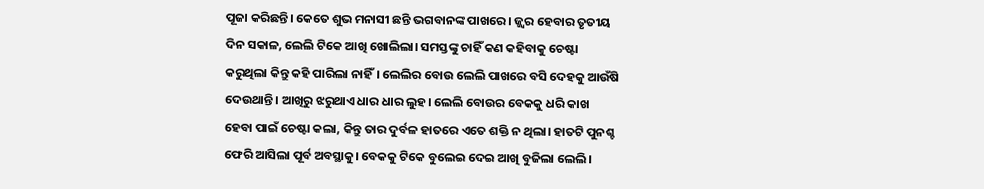ପୂଜା କରିଛନ୍ତି। କେତେ ଶୁଭ ମନାସୀ ଛନ୍ତି ଭଗବାନଙ୍କ ପାଖରେ। ଜ୍ଜ୍ୱର ହେବାର ତୃତୀୟ ଦିନ ସକାଳ, ଲେଲି ଟିକେ ଆଖି ଖୋଲିଲା। ସମସ୍ତଙ୍କୁ ଚାହିଁ କଣ କହିବାକୁ ଚେଷ୍ଟା କରୁଥିଲା କିନ୍ତୁ କହି ପାରିଲା ନାହିଁ। ଲେଲିର ବୋଉ ଲେଲି ପାଖରେ ବସି ଦେହକୁ ଆଉଁଷି ଦେଉଥାନ୍ତି। ଆଖିରୁ ଝରୁଥାଏ ଧାର ଧାର ଲୁହ। ଲେଲି ବୋଉର ବେକକୁ ଧରି କାଖ ହେବା ପାଇଁ ଚେଷ୍ଟା କଲା, କିନ୍ତୁ ତାର ଦୁର୍ବଳ ହାତରେ ଏତେ ଶକ୍ତି ନ ଥିଲା। ହାତଟି ପୁନଶ୍ଚ ଫେରି ଆସିଲା ପୂର୍ବ ଅବସ୍ଥାକୁ। ବେକକୁ ଟିକେ ବୁଲେଇ ଦେଇ ଆଖି ବୁଜିଲା ଲେଲି।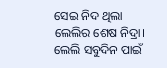ସେଇ ନିଦ ଥିଲା ଲେଲିର ଶେଷ ନିଦ୍ରା। ଲେଲି ସବୁଦିନ ପାଇଁ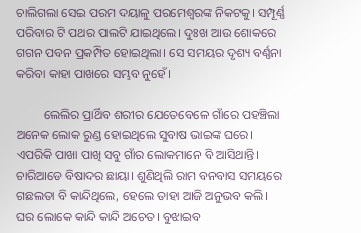ଚାଲିଗଲା ସେଇ ପରମ ଦୟାଳୁ ପରମେଶ୍ବରଙ୍କ ନିକଟକୁ। ସମ୍ପୂର୍ଣ୍ଣ ପରିବାର ଟି ପଥର ପାଲଟି ଯାଇଥିଲେ। ଦୁଃଖ ଆଉ ଶୋକରେ ଗଗନ ପବନ ପ୍ରକମ୍ପିତ ହୋଇଥିଲା। ସେ ସମୟର ଦୃଶ୍ୟ ବର୍ଣ୍ଣନା କରିବା କାହା ପାଖରେ ସମ୍ଭବ ନୁହେଁ।

         ଲେଲିର ପ୍ରାର୍ଥିବ ଶରୀର ଯେତେବେଳେ ଗାଁରେ ପହଞ୍ଚିଲା ଅନେକ ଲୋକ ରୁଣ୍ଡ ହୋଇଥିଲେ ସୁବାଷ ଭାଇଙ୍କ ଘରେ। ଏପରିକି ପାଖା ପାଖି ସବୁ ଗାଁର ଲୋକମାନେ ବି ଆସିଥାନ୍ତି। ଚାରିଆଡେ ବିଷାଦର ଛାୟା। ଶୁଣିଥିଲି ରାମ ବନବାସ ସମୟରେ ଗଛଲତା ବି କାନ୍ଦିଥିଲେ, ହେଲେ ତାହା ଆଜି ଅନୁଭବ କଲି। ଘର ଲୋକେ କାନ୍ଦି କାନ୍ଦି ଅଚେତ। ବୁଝାଇବ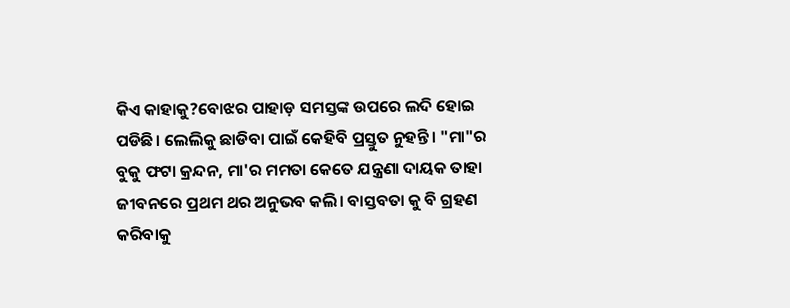କିଏ କାହାକୁ?ବୋଝର ପାହାଡ଼ ସମସ୍ତଙ୍କ ଉପରେ ଲଦି ହୋଇ ପଡିଛି। ଲେଲିକୁ ଛାଡିବା ପାଇଁ କେହିବି ପ୍ରସ୍ତୁତ ନୁହନ୍ତି। "ମା"ର ବୁକୁ ଫଟା କ୍ରନ୍ଦନ, ମା'ର ମମତା କେତେ ଯନ୍ତ୍ରଣା ଦାୟକ ତାହା ଜୀବନରେ ପ୍ରଥମ ଥର ଅନୁଭବ କଲି। ବାସ୍ତବତା କୁ ବି ଗ୍ରହଣ କରିବାକୁ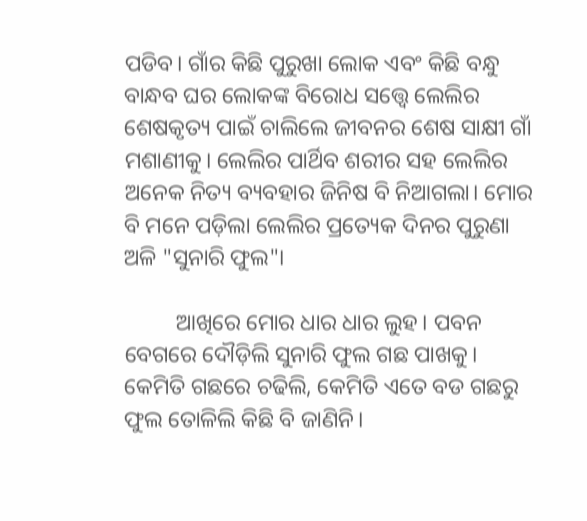ପଡିବ। ଗାଁର କିଛି ପୁରୁଖା ଲୋକ ଏବଂ କିଛି ବନ୍ଧୁ ବାନ୍ଧବ ଘର ଲୋକଙ୍କ ବିରୋଧ ସତ୍ତ୍ୱେ ଲେଲିର ଶେଷକୃତ୍ୟ ପାଇଁ ଚାଲିଲେ ଜୀବନର ଶେଷ ସାକ୍ଷୀ ଗାଁ ମଶାଣୀକୁ। ଲେଲିର ପାର୍ଥିବ ଶରୀର ସହ ଲେଲିର ଅନେକ ନିତ୍ୟ ବ୍ୟବହାର ଜିନିଷ ବି ନିଆଗଲା। ମୋର ବି ମନେ ପଡ଼ିଲା ଲେଲିର ପ୍ରତ୍ୟେକ ଦିନର ପୁରୁଣା ଅଳି "ସୁନାରି ଫୁଲ"।

         ଆଖିରେ ମୋର ଧାର ଧାର ଲୁହ। ପବନ ବେଗରେ ଦୌଡ଼ିଲି ସୁନାରି ଫୁଲ ଗଛ ପାଖକୁ। କେମିତି ଗଛରେ ଚଢିଲି, କେମିତି ଏତେ ବଡ ଗଛରୁ ଫୁଲ ତୋଳିଲି କିଛି ବି ଜାଣିନି।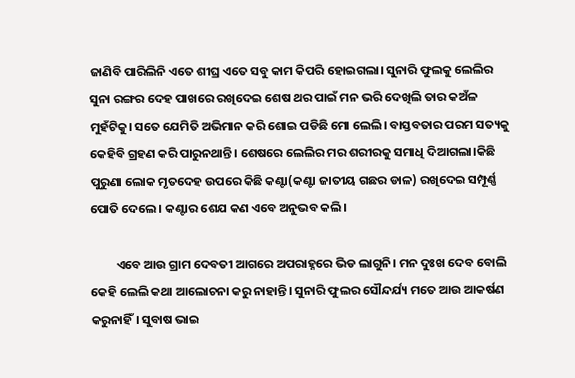ଜାଣିବି ପାରିଲିନି ଏତେ ଶୀଘ୍ର ଏତେ ସବୁ କାମ କିପରି ହୋଇଗଲା। ସୁନାରି ଫୁଲକୁ ଲେଲିର ସୁନା ରଙ୍ଗର ଦେହ ପାଖରେ ରଖିଦେଇ ଶେଷ ଥର ପାଇଁ ମନ ଭରି ଦେଖିଲି ତାର କଅଁଳ ମୁହଁଟିକୁ। ସତେ ଯେମିତି ଅଭିମାନ କରି ଶୋଇ ପଡିଛି ମୋ ଲେଲି। ବାସ୍ତବତାର ପରମ ସତ୍ୟକୁ କେହିବି ଗ୍ରହଣ କରି ପାରୁନଥାନ୍ତି। ଶେଷରେ ଲେଲିର ମର ଶରୀରକୁ ସମାଧି ଦିଆଗଲା।କିଛି ପୁରୁଣା ଲୋକ ମୃତଦେହ ଉପରେ କିଛି କଣ୍ଟା(କଣ୍ଟା ଜାତୀୟ ଗଛର ଡାଳ) ରଖିଦେଇ ସମ୍ପୂର୍ଣ୍ଣ ପୋତି ଦେଲେ। କଣ୍ଟାର ଶେଯ କଣ ଏବେ ଅନୁଭବ କଲି।

         ଏବେ ଆଉ ଗ୍ରାମ ଦେବତୀ ଆଗରେ ଅପରାହ୍ନରେ ଭିଡ ଲାଗୁନି। ମନ ଦୁଃଖ ଦେବ ବୋଲି କେହି ଲେଲି କଥା ଆଲୋଚନା କରୁ ନାହାନ୍ତି। ସୁନାରି ଫୁଲର ସୌନ୍ଦର୍ଯ୍ୟ ମତେ ଆଉ ଆକର୍ଷଣ କରୁନାହିଁ। ସୁବାଷ ଭାଇ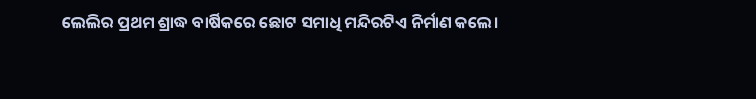ଲେଲିର ପ୍ରଥମ ଶ୍ରାଦ୍ଧ ବାର୍ଷିକରେ ଛୋଟ ସମାଧି ମନ୍ଦିରଟିଏ ନିର୍ମାଣ କଲେ।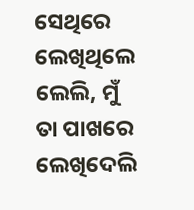ସେଥିରେ ଲେଖିଥିଲେ ଲେଲି, ମୁଁ ତା ପାଖରେ ଲେଖିଦେଲି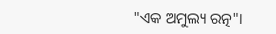"ଏକ ଅମୁଲ୍ୟ ରତ୍ନ"।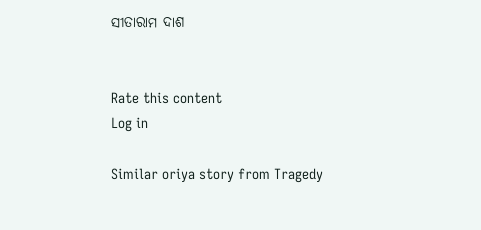ସୀତାରାମ ଦାଶ


Rate this content
Log in

Similar oriya story from Tragedy